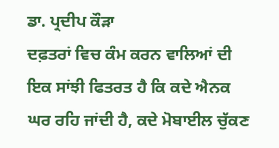ਡਾ. ਪ੍ਰਦੀਪ ਕੌੜਾ
ਦਫ਼ਤਰਾਂ ਵਿਚ ਕੰਮ ਕਰਨ ਵਾਲਿਆਂ ਦੀ ਇਕ ਸਾਂਝੀ ਫਿਤਰਤ ਹੈ ਕਿ ਕਦੇ ਐਨਕ ਘਰ ਰਹਿ ਜਾਂਦੀ ਹੈ, ਕਦੇ ਮੋਬਾਈਲ ਚੁੱਕਣ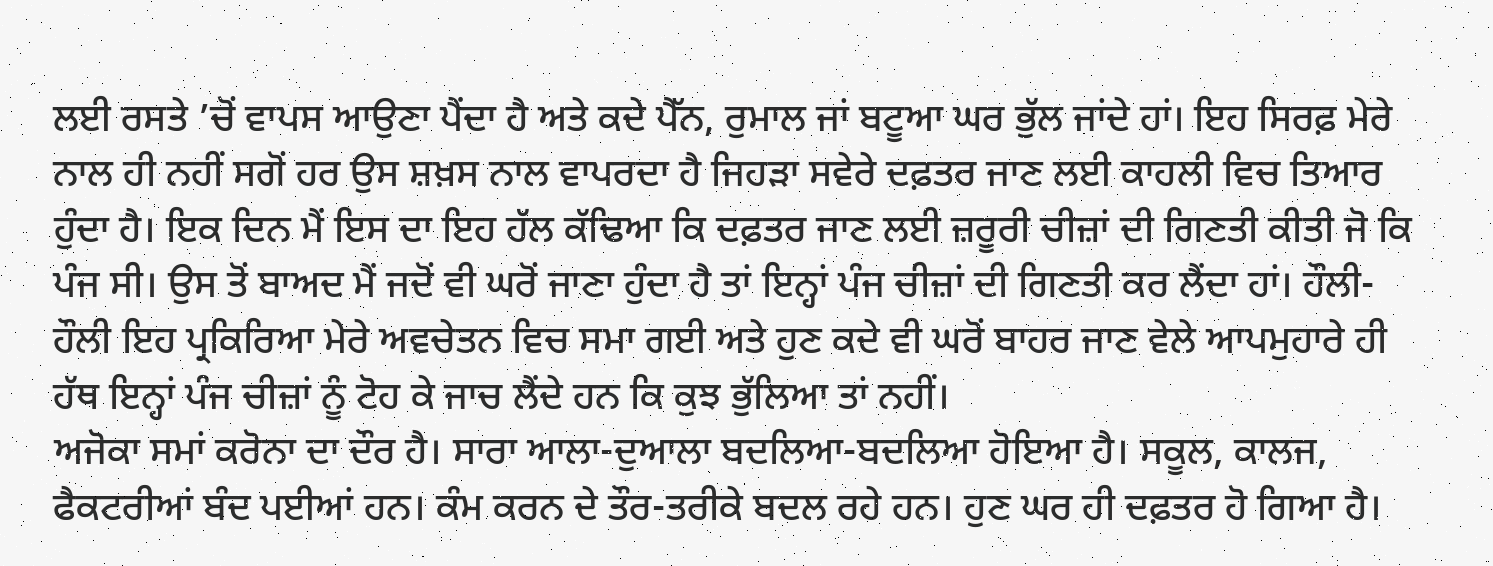ਲਈ ਰਸਤੇ ’ਚੋਂ ਵਾਪਸ ਆਉਣਾ ਪੈਂਦਾ ਹੈ ਅਤੇ ਕਦੇ ਪੈੱਨ, ਰੁਮਾਲ ਜਾਂ ਬਟੂਆ ਘਰ ਭੁੱਲ ਜਾਂਦੇ ਹਾਂ। ਇਹ ਸਿਰਫ਼ ਮੇਰੇ ਨਾਲ ਹੀ ਨਹੀਂ ਸਗੋਂ ਹਰ ਉਸ ਸ਼ਖ਼ਸ ਨਾਲ ਵਾਪਰਦਾ ਹੈ ਜਿਹੜਾ ਸਵੇਰੇ ਦਫ਼ਤਰ ਜਾਣ ਲਈ ਕਾਹਲੀ ਵਿਚ ਤਿਆਰ ਹੁੰਦਾ ਹੈ। ਇਕ ਦਿਨ ਮੈਂ ਇਸ ਦਾ ਇਹ ਹੱਲ ਕੱਢਿਆ ਕਿ ਦਫ਼ਤਰ ਜਾਣ ਲਈ ਜ਼ਰੂਰੀ ਚੀਜ਼ਾਂ ਦੀ ਗਿਣਤੀ ਕੀਤੀ ਜੋ ਕਿ ਪੰਜ ਸੀ। ਉਸ ਤੋਂ ਬਾਅਦ ਮੈਂ ਜਦੋਂ ਵੀ ਘਰੋਂ ਜਾਣਾ ਹੁੰਦਾ ਹੈ ਤਾਂ ਇਨ੍ਹਾਂ ਪੰਜ ਚੀਜ਼ਾਂ ਦੀ ਗਿਣਤੀ ਕਰ ਲੈਂਦਾ ਹਾਂ। ਹੌਲੀ-ਹੌਲੀ ਇਹ ਪ੍ਰਕਿਰਿਆ ਮੇਰੇ ਅਵਚੇਤਨ ਵਿਚ ਸਮਾ ਗਈ ਅਤੇ ਹੁਣ ਕਦੇ ਵੀ ਘਰੋਂ ਬਾਹਰ ਜਾਣ ਵੇਲੇ ਆਪਮੁਹਾਰੇ ਹੀ ਹੱਥ ਇਨ੍ਹਾਂ ਪੰਜ ਚੀਜ਼ਾਂ ਨੂੰ ਟੋਹ ਕੇ ਜਾਚ ਲੈਂਦੇ ਹਨ ਕਿ ਕੁਝ ਭੁੱਲਿਆ ਤਾਂ ਨਹੀਂ।
ਅਜੋਕਾ ਸਮਾਂ ਕਰੋਨਾ ਦਾ ਦੌਰ ਹੈ। ਸਾਰਾ ਆਲਾ-ਦੁਆਲਾ ਬਦਲਿਆ-ਬਦਲਿਆ ਹੋਇਆ ਹੈ। ਸਕੂਲ, ਕਾਲਜ, ਫੈਕਟਰੀਆਂ ਬੰਦ ਪਈਆਂ ਹਨ। ਕੰਮ ਕਰਨ ਦੇ ਤੌਰ-ਤਰੀਕੇ ਬਦਲ ਰਹੇ ਹਨ। ਹੁਣ ਘਰ ਹੀ ਦਫ਼ਤਰ ਹੋ ਗਿਆ ਹੈ।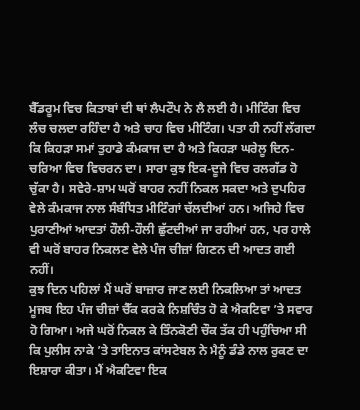ਬੈੱਡਰੂਮ ਵਿਚ ਕਿਤਾਬਾਂ ਦੀ ਥਾਂ ਲੈਪਟੌਪ ਨੇ ਲੈ ਲਈ ਹੈ। ਮੀਟਿੰਗ ਵਿਚ ਲੰਚ ਚਲਦਾ ਰਹਿੰਦਾ ਹੈ ਅਤੇ ਚਾਹ ਵਿਚ ਮੀਟਿੰਗ। ਪਤਾ ਹੀ ਨਹੀਂ ਲੱਗਦਾ ਕਿ ਕਿਹੜਾ ਸਮਾਂ ਤੁਹਾਡੇ ਕੰਮਕਾਜ ਦਾ ਹੈ ਅਤੇ ਕਿਹੜਾ ਘਰੇਲੂ ਦਿਨ-ਚਰਿਆ ਵਿਚ ਵਿਚਰਨ ਦਾ। ਸਾਰਾ ਕੁਝ ਇਕ-ਦੂਜੇ ਵਿਚ ਰਲਗੱਡ ਹੋ ਚੁੱਕਾ ਹੈ। ਸਵੇਰੇ-ਸ਼ਾਮ ਘਰੋਂ ਬਾਹਰ ਨਹੀਂ ਨਿਕਲ ਸਕਦਾ ਅਤੇ ਦੁਪਹਿਰ ਵੇਲੇ ਕੰਮਕਾਜ ਨਾਲ ਸੰਬੰਧਿਤ ਮੀਟਿੰਗਾਂ ਚੱਲਦੀਆਂ ਹਨ। ਅਜਿਹੇ ਵਿਚ ਪੁਰਾਣੀਆਂ ਆਦਤਾਂ ਹੌਲੀ-ਹੌਲੀ ਛੁੱਟਦੀਆਂ ਜਾ ਰਹੀਆਂ ਹਨ, ਪਰ ਹਾਲੇ ਵੀ ਘਰੋਂ ਬਾਹਰ ਨਿਕਲਣ ਵੇਲੇ ਪੰਜ ਚੀਜ਼ਾਂ ਗਿਣਨ ਦੀ ਆਦਤ ਗਈ ਨਹੀਂ।
ਕੁਝ ਦਿਨ ਪਹਿਲਾਂ ਮੈਂ ਘਰੋਂ ਬਾਜ਼ਾਰ ਜਾਣ ਲਈ ਨਿਕਲਿਆ ਤਾਂ ਆਦਤ ਮੂਜਬ ਇਹ ਪੰਜ ਚੀਜ਼ਾਂ ਚੈੱਕ ਕਰਕੇ ਨਿਸ਼ਚਿੰਤ ਹੋ ਕੇ ਐਕਟਿਵਾ ’ਤੇ ਸਵਾਰ ਹੋ ਗਿਆ। ਅਜੇ ਘਰੋਂ ਨਿਕਲ ਕੇ ਤਿੰਨਕੋਣੀ ਚੌਕ ਤੱਕ ਹੀ ਪਹੁੰਚਿਆ ਸੀ ਕਿ ਪੁਲੀਸ ਨਾਕੇ ’ਤੇ ਤਾਇਨਾਤ ਕਾਂਸਟੇਬਲ ਨੇ ਮੈਨੂੰ ਡੰਡੇ ਨਾਲ ਰੁਕਣ ਦਾ ਇਸ਼ਾਰਾ ਕੀਤਾ। ਮੈਂ ਐਕਟਿਵਾ ਇਕ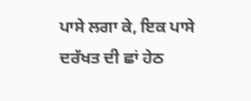ਪਾਸੇ ਲਗਾ ਕੇ, ਇਕ ਪਾਸੇ ਦਰੱਖਤ ਦੀ ਛਾਂ ਹੇਠ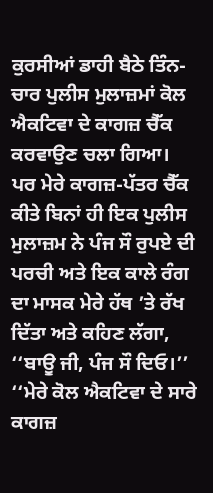ਕੁਰਸੀਆਂ ਡਾਹੀ ਬੈਠੇ ਤਿੰਨ-ਚਾਰ ਪੁਲੀਸ ਮੁਲਾਜ਼ਮਾਂ ਕੋਲ ਐਕਟਿਵਾ ਦੇ ਕਾਗਜ਼ ਚੈੱਕ ਕਰਵਾਉਣ ਚਲਾ ਗਿਆ। ਪਰ ਮੇਰੇ ਕਾਗਜ਼-ਪੱਤਰ ਚੈੱਕ ਕੀਤੇ ਬਿਨਾਂ ਹੀ ਇਕ ਪੁਲੀਸ ਮੁਲਾਜ਼ਮ ਨੇ ਪੰਜ ਸੌ ਰੁਪਏ ਦੀ ਪਰਚੀ ਅਤੇ ਇਕ ਕਾਲੇ ਰੰਗ ਦਾ ਮਾਸਕ ਮੇਰੇ ਹੱਥ ’ਤੇ ਰੱਖ ਦਿੱਤਾ ਅਤੇ ਕਹਿਣ ਲੱਗਾ, ‘‘ਬਾਊ ਜੀ, ਪੰਜ ਸੌ ਦਿਓ।’’ ‘‘ਮੇਰੇ ਕੋਲ ਐਕਟਿਵਾ ਦੇ ਸਾਰੇ ਕਾਗਜ਼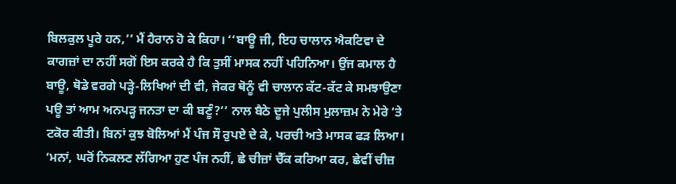ਬਿਲਕੁਲ ਪੂਰੇ ਹਨ,’’ ਮੈਂ ਹੈਰਾਨ ਹੋ ਕੇ ਕਿਹਾ। ‘‘ਬਾਊ ਜੀ, ਇਹ ਚਾਲਾਨ ਐਕਟਿਵਾ ਦੇ ਕਾਗਜ਼ਾਂ ਦਾ ਨਹੀਂ ਸਗੋਂ ਇਸ ਕਰਕੇ ਹੈ ਕਿ ਤੁਸੀਂ ਮਾਸਕ ਨਹੀਂ ਪਹਿਨਿਆ। ਉਂਜ ਕਮਾਲ ਹੈ ਬਾਊ, ਥੋਡੇ ਵਰਗੇ ਪੜ੍ਹੇ-ਲਿਖਿਆਂ ਦੀ ਵੀ, ਜੇਕਰ ਥੋਨੂੰ ਵੀ ਚਾਲਾਨ ਕੱਟ-ਕੱਟ ਕੇ ਸਮਝਾਉਣਾ ਪਊ ਤਾਂ ਆਮ ਅਨਪੜ੍ਹ ਜਨਤਾ ਦਾ ਕੀ ਬਣੂੰ?’’ ਨਾਲ ਬੈਠੇ ਦੂਜੇ ਪੁਲੀਸ ਮੁਲਾਜ਼ਮ ਨੇ ਮੇਰੇ ’ਤੇ ਟਕੋਰ ਕੀਤੀ। ਬਿਨਾਂ ਕੁਝ ਬੋਲਿਆਂ ਮੈਂ ਪੰਜ ਸੌ ਰੁਪਏ ਦੇ ਕੇ, ਪਰਚੀ ਅਤੇ ਮਾਸਕ ਫੜ ਲਿਆ।
‘ਮਨਾਂ, ਘਰੋਂ ਨਿਕਲਣ ਲੱਗਿਆ ਹੁਣ ਪੰਜ ਨਹੀਂ, ਛੇ ਚੀਜ਼ਾਂ ਚੈੱਕ ਕਰਿਆ ਕਰ, ਛੇਵੀਂ ਚੀਜ਼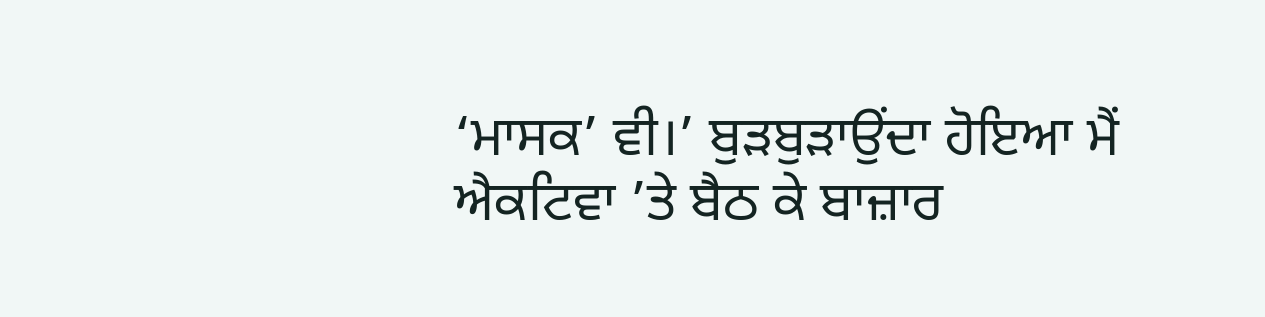‘ਮਾਸਕ’ ਵੀ।’ ਬੁੜਬੁੜਾਉਂਦਾ ਹੋਇਆ ਮੈਂ ਐਕਟਿਵਾ ’ਤੇ ਬੈਠ ਕੇ ਬਾਜ਼ਾਰ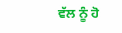ਵੱਲ ਨੂੰ ਹੋ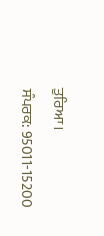ਤੁਰਿਆ।
ਸੰਪਰਕ: 95011-15200